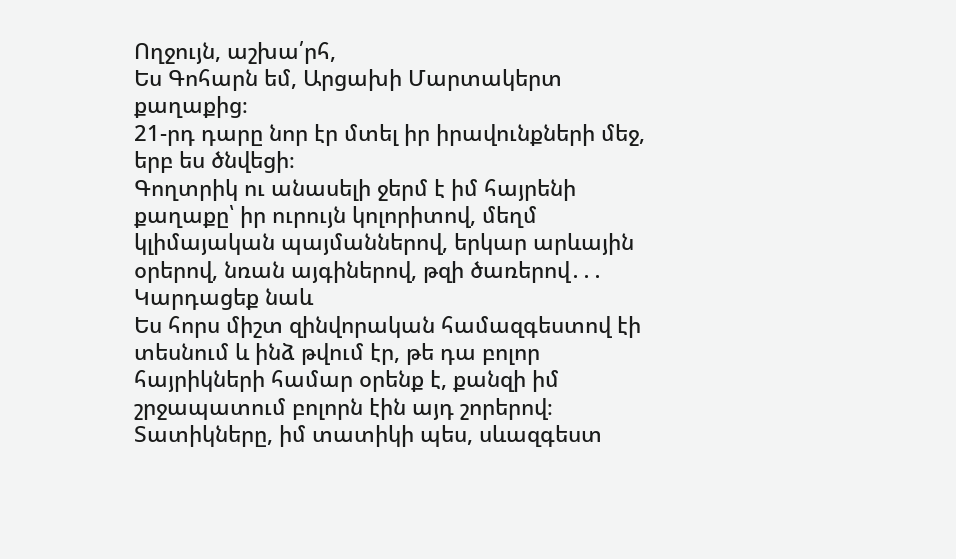Ողջույն, աշխա՛րհ,
Ես Գոհարն եմ, Արցախի Մարտակերտ քաղաքից։
21-րդ դարը նոր էր մտել իր իրավունքների մեջ, երբ ես ծնվեցի։
Գողտրիկ ու անասելի ջերմ է իմ հայրենի քաղաքը՝ իր ուրույն կոլորիտով, մեղմ կլիմայական պայմաններով, երկար արևային օրերով, նռան այգիներով, թզի ծառերով․․․
Կարդացեք նաև
Ես հորս միշտ զինվորական համազգեստով էի տեսնում և ինձ թվում էր, թե դա բոլոր հայրիկների համար օրենք է, քանզի իմ շրջապատում բոլորն էին այդ շորերով։
Տատիկները, իմ տատիկի պես, սևազգեստ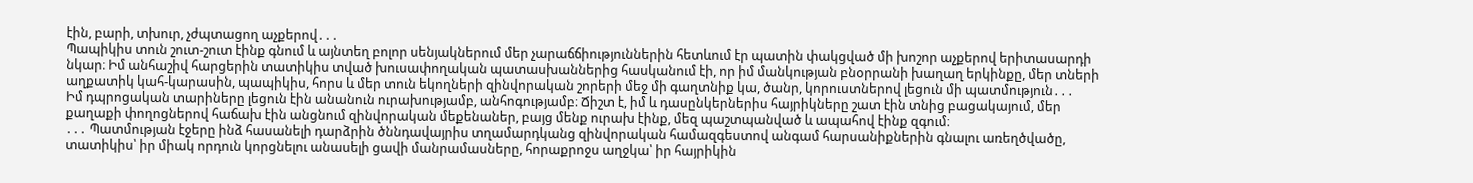էին, բարի, տխուր, չժպտացող աչքերով․․․
Պապիկիս տուն շուտ-շուտ էինք գնում և այնտեղ բոլոր սենյակներում մեր չարաճճիություններին հետևում էր պատին փակցված մի խոշոր աչքերով երիտասարդի նկար։ Իմ անհաշիվ հարցերին տատիկիս տված խուսափողական պատասխաններից հասկանում էի, որ իմ մանկության բնօրրանի խաղաղ երկինքը, մեր տների աղքատիկ կահ-կարասին, պապիկիս, հորս և մեր տուն եկողների զինվորական շորերի մեջ մի գաղտնիք կա, ծանր, կորուստներով լեցուն մի պատմություն․․․
Իմ դպրոցական տարիները լեցուն էին անանուն ուրախությամբ, անհոգությամբ։ Ճիշտ է, իմ և դասընկերներիս հայրիկները շատ էին տնից բացակայում, մեր քաղաքի փողոցներով հաճախ էին անցնում զինվորական մեքենաներ, բայց մենք ուրախ էինք, մեզ պաշտպանված և ապահով էինք զգում։
․․․ Պատմության էջերը ինձ հասանելի դարձրին ծննդավայրիս տղամարդկանց զինվորական համազգեստով անգամ հարսանիքներին գնալու առեղծվածը, տատիկիս՝ իր միակ որդուն կորցնելու անասելի ցավի մանրամասները, հորաքրոջս աղջկա՝ իր հայրիկին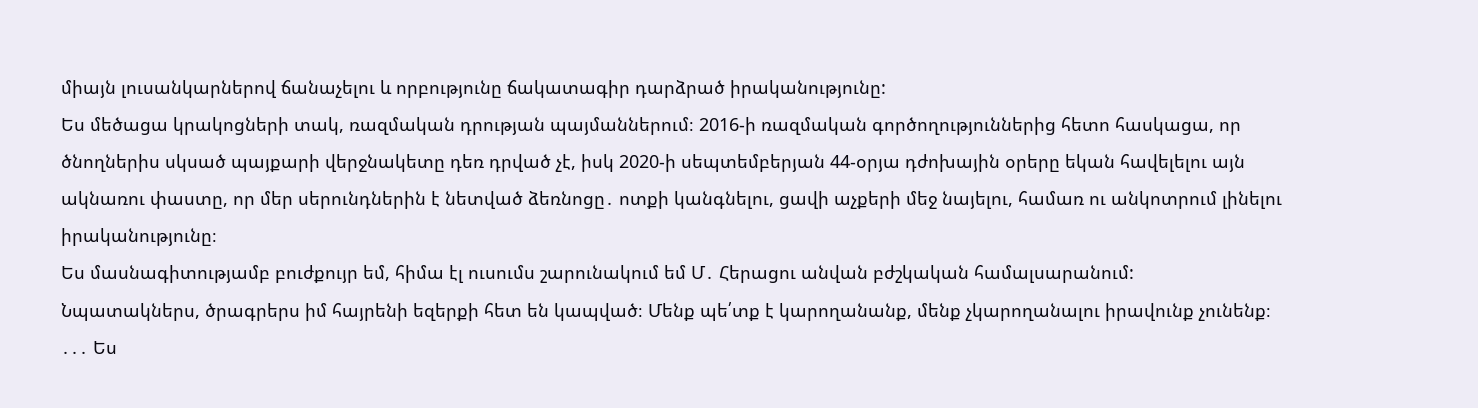միայն լուսանկարներով ճանաչելու և որբությունը ճակատագիր դարձրած իրականությունը:
Ես մեծացա կրակոցների տակ, ռազմական դրության պայմաններում։ 2016-ի ռազմական գործողություններից հետո հասկացա, որ ծնողներիս սկսած պայքարի վերջնակետը դեռ դրված չէ, իսկ 2020-ի սեպտեմբերյան 44-օրյա դժոխային օրերը եկան հավելելու այն ակնառու փաստը, որ մեր սերունդներին է նետված ձեռնոցը․ ոտքի կանգնելու, ցավի աչքերի մեջ նայելու, համառ ու անկոտրում լինելու իրականությունը։
Ես մասնագիտությամբ բուժքույր եմ, հիմա էլ ուսումս շարունակում եմ Մ․ Հերացու անվան բժշկական համալսարանում:
Նպատակներս, ծրագրերս իմ հայրենի եզերքի հետ են կապված։ Մենք պե՛տք է կարողանանք, մենք չկարողանալու իրավունք չունենք։
․․․ Ես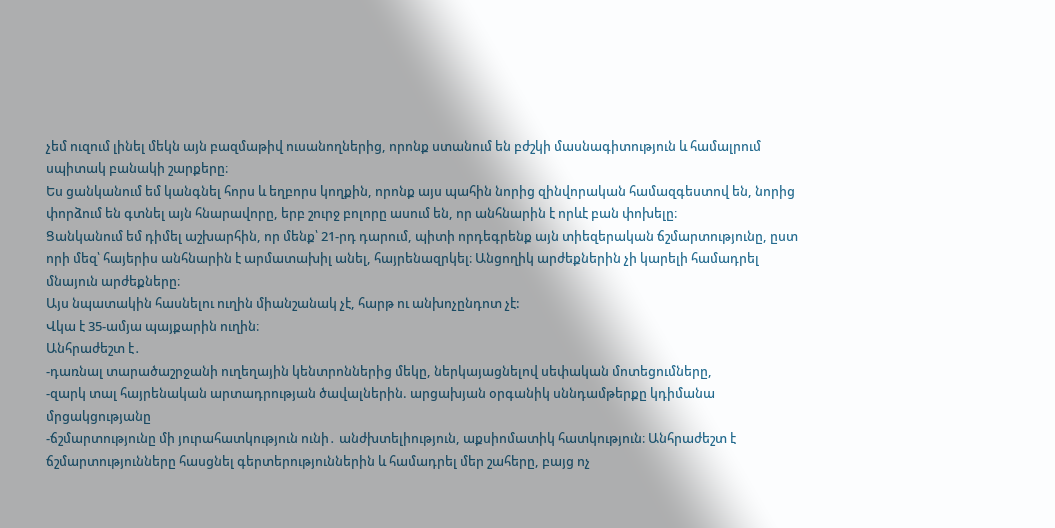չեմ ուզում լինել մեկն այն բազմաթիվ ուսանողներից, որոնք ստանում են բժշկի մասնագիտություն և համալրում սպիտակ բանակի շարքերը։
Ես ցանկանում եմ կանգնել հորս և եղբորս կողքին, որոնք այս պահին նորից զինվորական համազգեստով են, նորից փորձում են գտնել այն հնարավորը, երբ շուրջ բոլորը ասում են, որ անհնարին է որևէ բան փոխելը։
Ցանկանում եմ դիմել աշխարհին, որ մենք՝ 21-րդ դարում, պիտի որդեգրենք այն տիեզերական ճշմարտությունը, ըստ որի մեզ՝ հայերիս անհնարին է արմատախիլ անել, հայրենազրկել։ Անցողիկ արժեքներին չի կարելի համադրել մնայուն արժեքները։
Այս նպատակին հասնելու ուղին միանշանակ չէ, հարթ ու անխոչընդոտ չէ:
Վկա է 35-ամյա պայքարին ուղին։
Անհրաժեշտ է․
-դառնալ տարածաշրջանի ուղեղային կենտրոններից մեկը, ներկայացնելով սեփական մոտեցումները,
-զարկ տալ հայրենական արտադրության ծավալներին. արցախյան օրգանիկ սննդամթերքը կդիմանա մրցակցությանը
-ճշմարտությունը մի յուրահատկություն ունի․ անժխտելիություն, աքսիոմատիկ հատկություն։ Անհրաժեշտ է ճշմարտությունները հասցնել գերտերություններին և համադրել մեր շահերը, բայց ոչ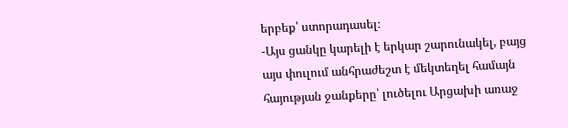երբեք՝ ստորադասել։
-Այս ցանկը կարելի է երկար շարունակել, բայց այս փուլում անհրաժեշտ է մեկտեղել համայն հայության ջանքերը՝ լուծելու Արցախի առաջ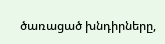ծառացած խնդիրները,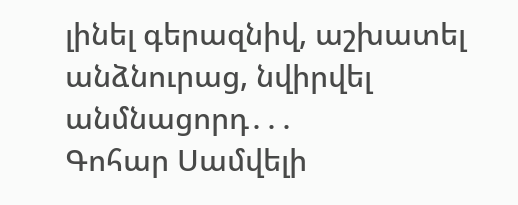լինել գերազնիվ, աշխատել անձնուրաց, նվիրվել անմնացորդ․․․
Գոհար Սամվելի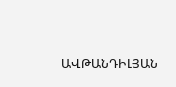ԱՎԹԱՆԴԻԼՅԱՆ